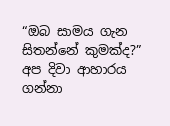“ඔබ සාමය ගැන සිතන්නේ කුමක්ද?” අප දිවා ආහාරය ගන්නා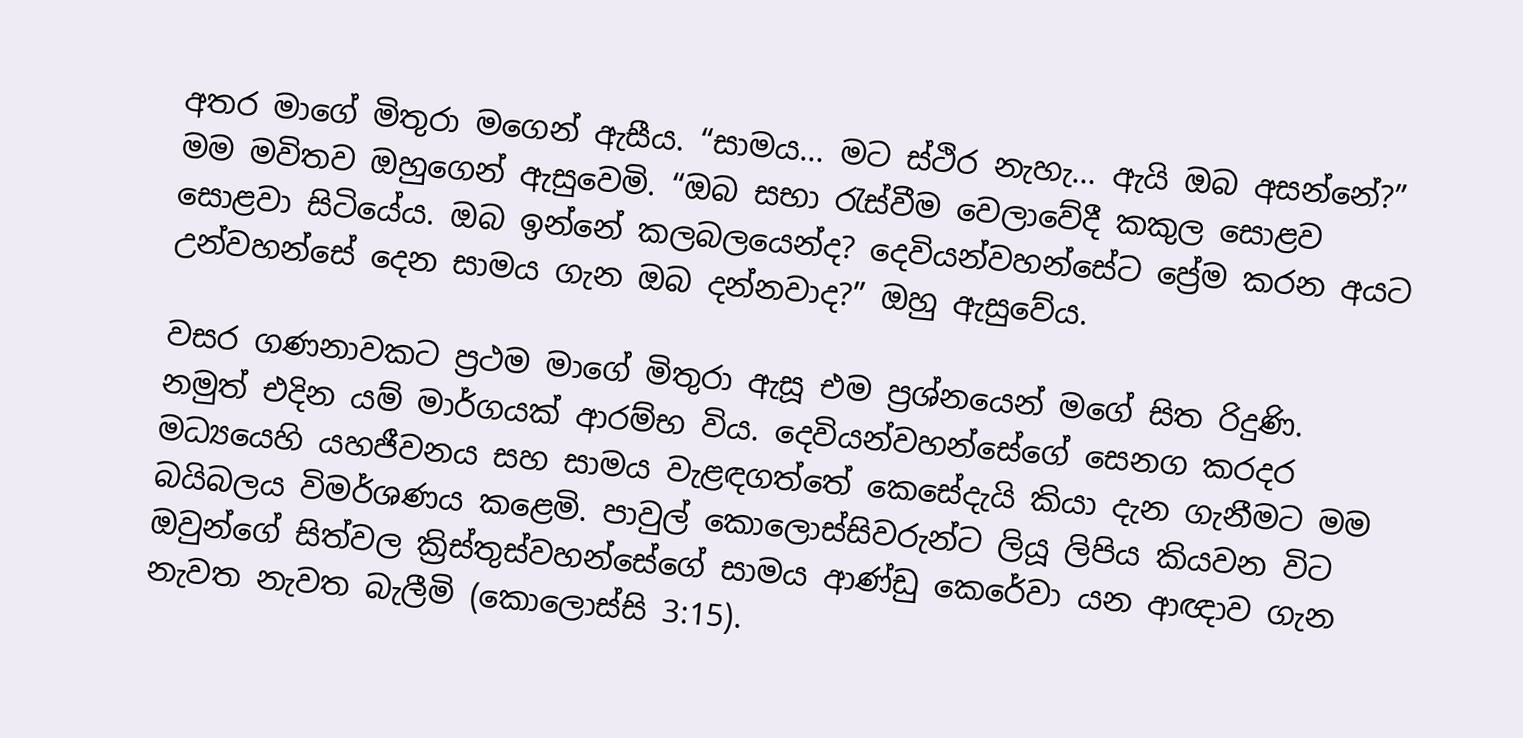අතර මාගේ මිතුරා මගෙන් ඇසීය. “සාමය… මට ස්ථිර නැහැ… ඇයි ඔබ අසන්නේ?” මම මවිතව ඔහුගෙන් ඇසුවෙමි. “ඔබ සභා රැස්වීම වෙලාවේදී කකුල සොළව සොළවා සිටියේය. ඔබ ඉන්නේ කලබලයෙන්ද? දෙවියන්වහන්සේට ප්‍රේම කරන අයට උන්වහන්සේ දෙන සාමය ගැන ඔබ දන්නවාද?” ඔහු ඇසුවේය.

වසර ගණනාවකට ප්‍රථම මාගේ මිතුරා ඇසූ එම ප්‍රශ්නයෙන් මගේ සිත රිදුණි. නමුත් එදින යම් මාර්ගයක් ආරම්භ විය. දෙවියන්වහන්සේගේ සෙනග කරදර මධ්‍යයෙහි යහජීවනය සහ සාමය වැළඳගත්තේ කෙසේදැයි කියා දැන ගැනීමට මම බයිබලය විමර්ශණය කළෙමි. පාවුල් කොලොස්සිවරුන්ට ලියූ ලිපිය කියවන විට ඔවුන්ගේ සිත්වල ක්‍රිස්තුස්වහන්සේගේ සාමය ආණ්ඩු කෙරේවා යන ආඥාව ගැන නැවත නැවත බැලීමි (කොලොස්සි 3:15).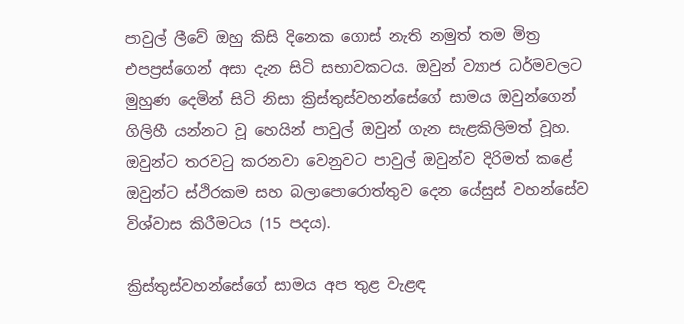පාවුල් ලීවේ ඔහු කිසි දිනෙක ගොස් නැති නමුත් තම මිත්‍ර එපප්‍රස්ගෙන් අසා දැන සිටි සභාවකටය. ඔවුන් ව්‍යාජ ධර්මවලට මුහුණ දෙමින් සිටි නිසා ක්‍රිස්තුස්වහන්සේගේ සාමය ඔවුන්ගෙන් ගිලිහී යන්නට වූ හෙයින් පාවුල් ඔවුන් ගැන සැළකිලිමත් වූහ. ඔවුන්ට තරවටු කරනවා වෙනුවට පාවුල් ඔවුන්ව දිරිමත් කළේ ඔවුන්ට ස්ථිරකම සහ බලාපොරොත්තුව දෙන යේසුස් වහන්සේව විශ්වාස කිරීමටය (15 පදය).

ක්‍රිස්තුස්වහන්සේගේ සාමය අප තුළ වැළඳ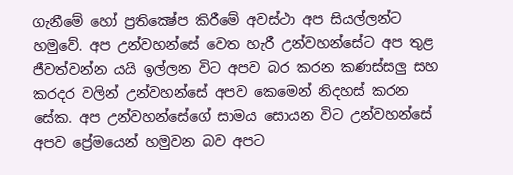ගැනීමේ හෝ ප්‍රතික්‍ෂේප කිරීමේ අවස්ථා අප සියල්ලන්ට හමුවේ. අප උන්වහන්සේ වෙත හැරී උන්වහන්සේට අප තුළ ජීවත්වන්න යයි ඉල්ලන විට අපව බර කරන කණස්සලු සහ කරදර වලින් උන්වහන්සේ අපව කෙමෙන් නිදහස් කරන සේක. අප උන්වහන්සේගේ සාමය සොයන විට උන්වහන්සේ අපව ප්‍රේමයෙන් හමුවන බව අපට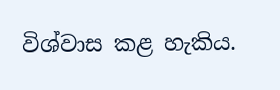විශ්වාස කළ හැකිය.